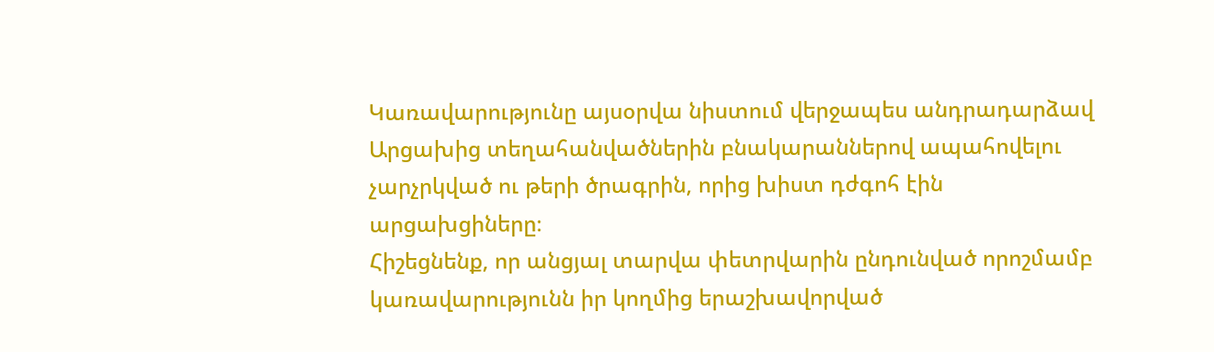Կառավարությունը այսօրվա նիստում վերջապես անդրադարձավ Արցախից տեղահանվածներին բնակարաններով ապահովելու չարչրկված ու թերի ծրագրին, որից խիստ դժգոհ էին արցախցիները։
Հիշեցնենք, որ անցյալ տարվա փետրվարին ընդունված որոշմամբ կառավարությունն իր կողմից երաշխավորված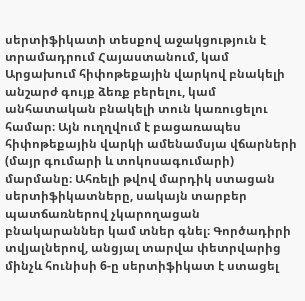սերտիֆիկատի տեսքով աջակցություն է տրամադրում Հայաստանում, կամ Արցախում հիփոթեքային վարկով բնակելի անշարժ գույք ձեռք բերելու, կամ անհատական բնակելի տուն կառուցելու համար։ Այն ուղղվում է բացառապես հիփոթեքային վարկի ամենամսյա վճարների (մայր գումարի և տոկոսագումարի) մարմանը։ Ահռելի թվով մարդիկ ստացան սերտիֆիկատները, սակայն տարբեր պատճառներով չկարողացան բնակարաններ կամ տներ գնել։ Գործադիրի տվյալներով, անցյալ տարվա փետրվարից մինչև հունիսի 6-ը սերտիֆիկատ է ստացել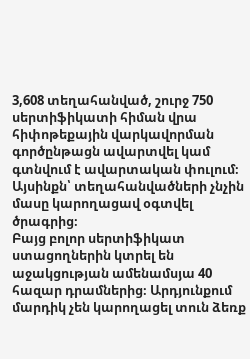3,608 տեղահանված, շուրջ 750 սերտիֆիկատի հիման վրա հիփոթեքային վարկավորման գործընթացն ավարտվել կամ գտնվում է ավարտական փուլում։ Այսինքն՝ տեղահանվածների չնչին մասը կարողացավ օգտվել ծրագրից։
Բայց բոլոր սերտիֆիկատ ստացողներին կտրել են աջակցության ամենամսյա 40 հազար դրամներից։ Արդյունքում մարդիկ չեն կարողացել տուն ձեռք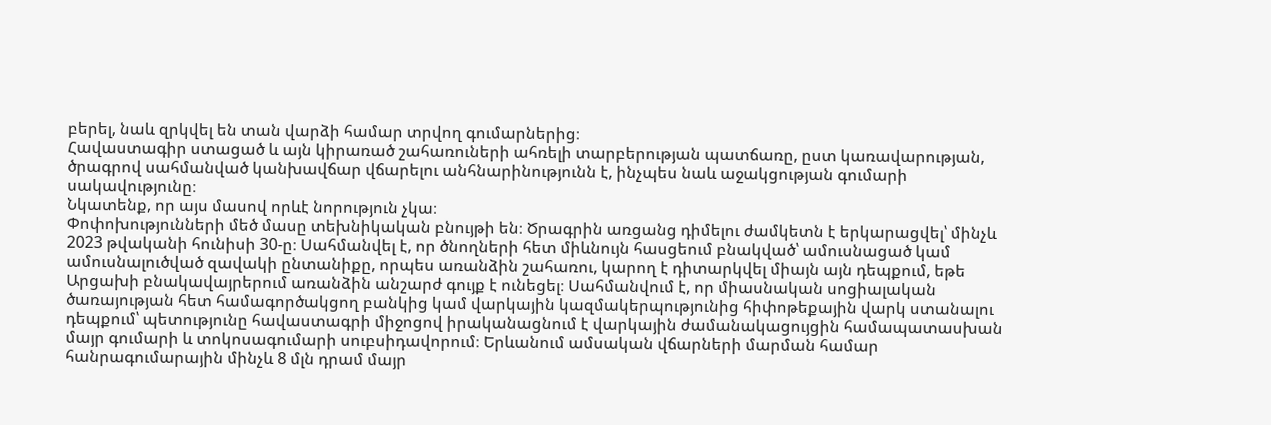բերել, նաև զրկվել են տան վարձի համար տրվող գումարներից։
Հավաստագիր ստացած և այն կիրառած շահառուների ահռելի տարբերության պատճառը, ըստ կառավարության, ծրագրով սահմանված կանխավճար վճարելու անհնարինությունն է, ինչպես նաև աջակցության գումարի սակավությունը։
Նկատենք, որ այս մասով որևէ նորություն չկա։
Փոփոխությունների մեծ մասը տեխնիկական բնույթի են։ Ծրագրին առցանց դիմելու ժամկետն է երկարացվել՝ մինչև 2023 թվականի հունիսի 30-ը։ Սահմանվել է, որ ծնողների հետ միևնույն հասցեում բնակված՝ ամուսնացած կամ ամուսնալուծված զավակի ընտանիքը, որպես առանձին շահառու, կարող է դիտարկվել միայն այն դեպքում, եթե Արցախի բնակավայրերում առանձին անշարժ գույք է ունեցել։ Սահմանվում է, որ միասնական սոցիալական ծառայության հետ համագործակցող բանկից կամ վարկային կազմակերպությունից հիփոթեքային վարկ ստանալու դեպքում՝ պետությունը հավաստագրի միջոցով իրականացնում է վարկային ժամանակացույցին համապատասխան մայր գումարի և տոկոսագումարի սուբսիդավորում։ Երևանում ամսական վճարների մարման համար հանրագումարային մինչև 8 մլն դրամ մայր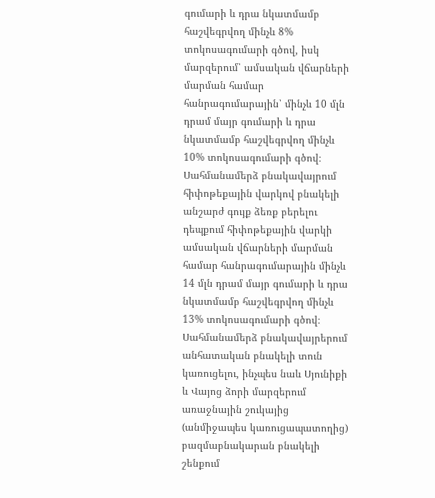գումարի և դրա նկատմամբ հաշվեգրվող մինչև 8% տոկոսագումարի գծով, իսկ մարզերում՝ ամսական վճարների մարման համար հանրագումարային՝ մինչև 10 մլն դրամ մայր գումարի և դրա նկատմամբ հաշվեգրվող մինչև 10% տոկոսագումարի գծով։ Սահմանամերձ բնակավայրում հիփոթեքային վարկով բնակելի անշարժ գույք ձեռք բերելու դեպքում հիփոթեքային վարկի ամսական վճարների մարման համար հանրագումարային մինչև 14 մլն դրամ մայր գումարի և դրա նկատմամբ հաշվեգրվող մինչև 13% տոկոսագումարի գծով։ Սահմանամերձ բնակավայրերում անհատական բնակելի տուն կառուցելու, ինչպես նաև Սյունիքի և Վայոց ձորի մարզերում առաջնային շուկայից (անմիջապես կառուցապատողից) բազմաբնակարան բնակելի շենքում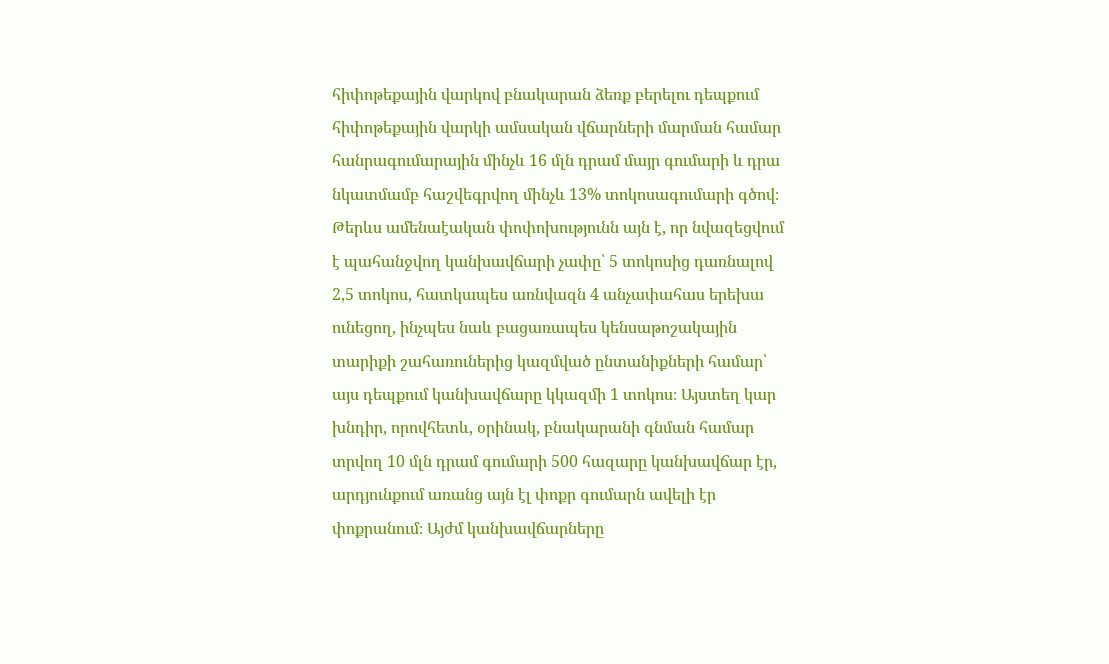հիփոթեքային վարկով բնակարան ձեռք բերելու դեպքում հիփոթեքային վարկի ամսական վճարների մարման համար հանրագումարային մինչև 16 մլն դրամ մայր գումարի և դրա նկատմամբ հաշվեգրվող մինչև 13% տոկոսագումարի գծով։
Թերևս ամենաէական փոփոխությունն այն է, որ նվազեցվում է պահանջվող կանխավճարի չափը՝ 5 տոկոսից դառնալով 2,5 տոկոս, հատկապես առնվազն 4 անչափահաս երեխա ունեցող, ինչպես նաև բացառապես կենսաթոշակային տարիքի շահառուներից կազմված ընտանիքների համար՝ այս դեպքում կանխավճարը կկազմի 1 տոկոս։ Այստեղ կար խնդիր, որովհետև, օրինակ, բնակարանի գնման համար տրվող 10 մլն դրամ գումարի 500 հազարը կանխավճար էր, արդյունքում առանց այն էլ փոքր գումարն ավելի էր փոքրանում։ Այժմ կանխավճարները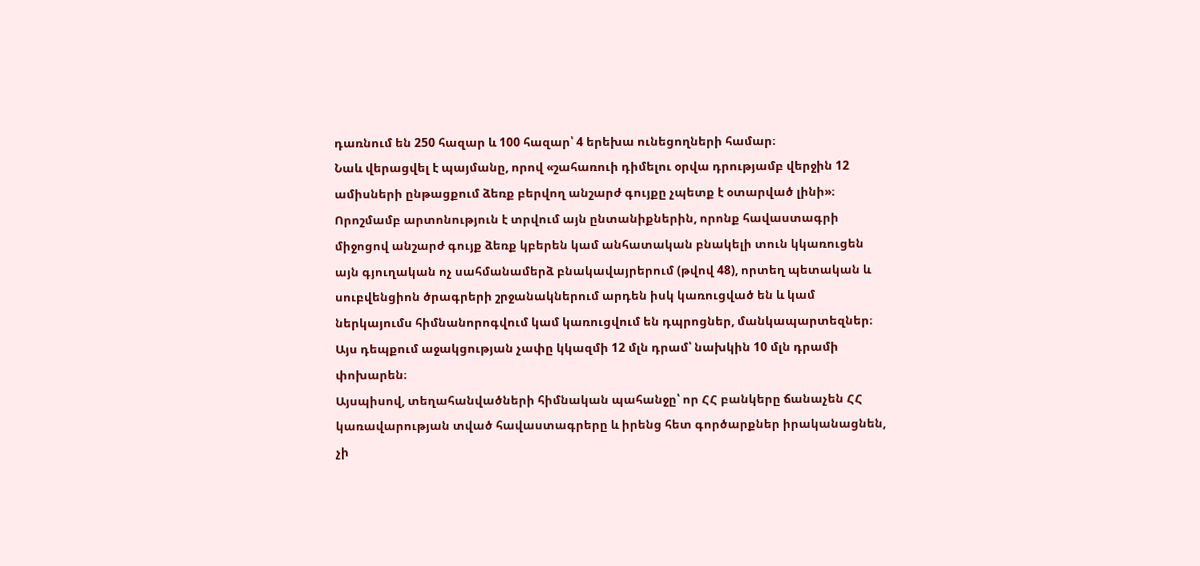դառնում են 250 հազար և 100 հազար՝ 4 երեխա ունեցողների համար։
Նաև վերացվել է պայմանը, որով «շահառուի դիմելու օրվա դրությամբ վերջին 12 ամիսների ընթացքում ձեռք բերվող անշարժ գույքը չպետք է օտարված լինի»։
Որոշմամբ արտոնություն է տրվում այն ընտանիքներին, որոնք հավաստագրի միջոցով անշարժ գույք ձեռք կբերեն կամ անհատական բնակելի տուն կկառուցեն այն գյուղական ոչ սահմանամերձ բնակավայրերում (թվով 48), որտեղ պետական և սուբվենցիոն ծրագրերի շրջանակներում արդեն իսկ կառուցված են և կամ ներկայումս հիմնանորոգվում կամ կառուցվում են դպրոցներ, մանկապարտեզներ։
Այս դեպքում աջակցության չափը կկազմի 12 մլն դրամ՝ նախկին 10 մլն դրամի փոխարեն։
Այսպիսով, տեղահանվածների հիմնական պահանջը՝ որ ՀՀ բանկերը ճանաչեն ՀՀ կառավարության տված հավաստագրերը և իրենց հետ գործարքներ իրականացնեն, չի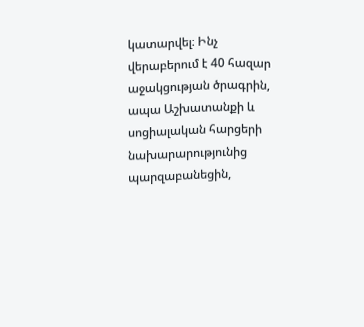կատարվել։ Ինչ վերաբերում է 40 հազար աջակցության ծրագրին, ապա Աշխատանքի և սոցիալական հարցերի նախարարությունից պարզաբանեցին,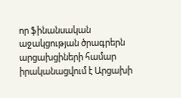որ ֆինանսական աջակցության ծրագրերն արցախցիների համար իրականացվում է Արցախի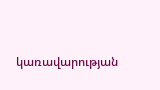կառավարության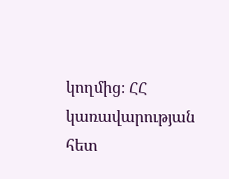կողմից։ ՀՀ կառավարության հետ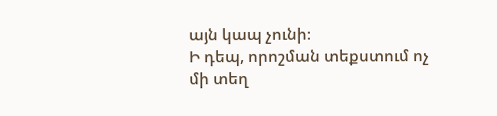այն կապ չունի։
Ի դեպ, որոշման տեքստում ոչ մի տեղ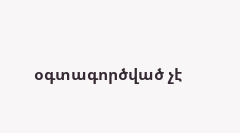օգտագործված չէ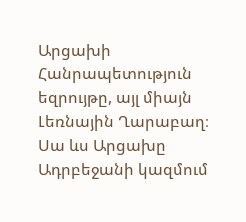Արցախի Հանրապետություն եզրույթը, այլ միայն Լեռնային Ղարաբաղ։ Սա ևս Արցախը Ադրբեջանի կազմում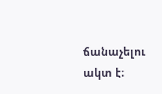ճանաչելու ակտ է։